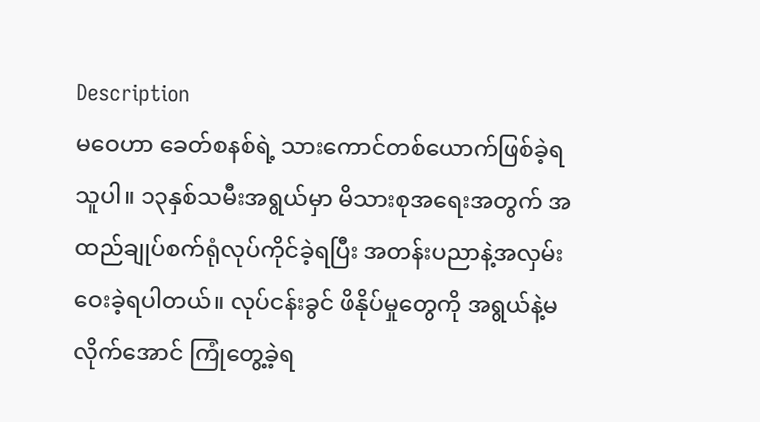Description
မဝေဟာ ခေတ်စနစ်ရဲ့ သားကောင်တစ်ယောက်ဖြစ်ခဲ့ရသူပါ။ ၁၃နှစ်သမီးအရွယ်မှာ မိသားစုအရေးအတွက် အထည်ချုပ်စက်ရုံလုပ်ကိုင်ခဲ့ရပြီး အတန်းပညာနဲ့အလှမ်းဝေးခဲ့ရပါတယ်။ လုပ်ငန်းခွင် ဖိနိုပ်မှုတွေကို အရွယ်နဲ့မလိုက်အောင် ကြုံတွေ့ခဲ့ရ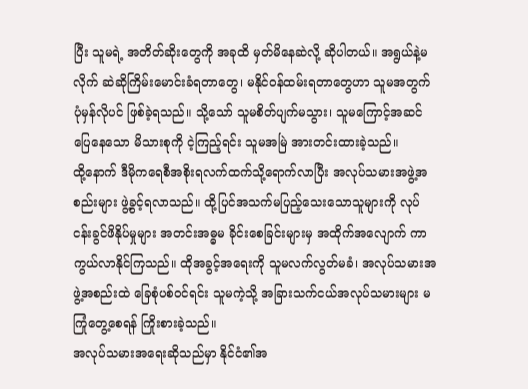ပြီး သူမရဲ့ အတိတ်ဆိုးတွေကို အခုထိ မှတ်မိနေဆဲလို့ ဆိုပါတယ်။ အရွယ်နဲ့မလိုက် ဆဲဆိုကြိမ်းမောင်းခံရတာတွေ၊ မနိုင်၀န်ထမ်းရတာတွေဟာ သူမအတွက် ပုံမှန်လိုပင် ဖြစ်ခဲ့ရသည်။ သို့သော် သူမစိတ်ပျက်မသွား၊ သူမကြောင့်အဆင်ပြေနေသော မိသားစုကို ငဲ့ကြည့်ရင်း သူမအမြဲ အားတင်းထားခဲ့သည်။
ထို့နောက် ဒီမိုကရေစီအစိုးရလက်ထက်သို့ရောက်လာပြီး အလုပ်သမားအဖွဲ့အစည်းများ ဖွဲ့ခွင့်ရလာသည်။ ထို့ပြင်အသက်မပြည့်သေးသောသူများကို လုပ်ငန်းခွင်ဖိနိုပ်မှုများ အတင်းအဓ္ဓမ ခိုင်းစေခြင်းများမှ အထိုက်အလျောက် ကာကွယ်လာနိုင်ကြသည်။ ထိုအခွင့်အရေးကို သူမလက်လွတ်မခံ၊ အလုပ်သမားအဖွဲ့အစည်းထဲ ခြေစုံပစ်၀င်ရင်း သူမကဲ့သို့ အခြားသက်ငယ်အလုပ်သမားများ မကြုံတွေ့စေရန် ကြိုးစားခဲ့သည်။
အလုပ်သမားအရေးဆိုသည်မှာ နိုင်ငံ၏အ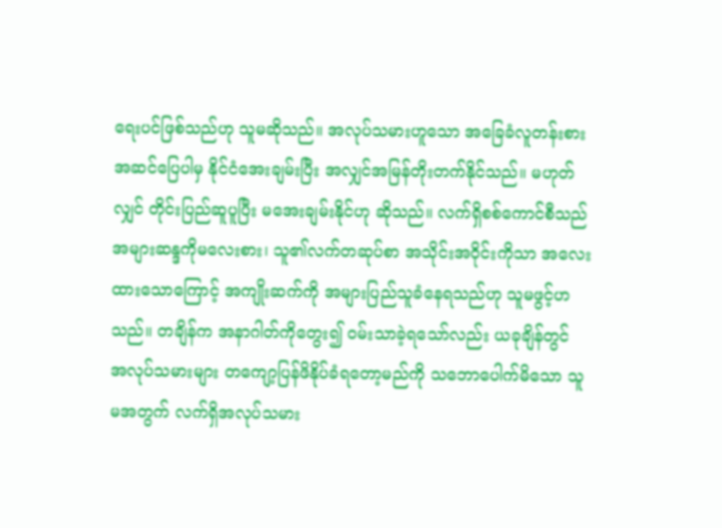ရေးပင်ဖြစ်သည်ဟု သူမဆိုသည်။ အလုပ်သမားဟူသော အခြေခံလူတန်းစားအဆင်ပြေပါမှ နိုင်ငံအေးချမ်းပြီး အလျှင်အမြန်တိုးတက်နိုင်သည်။ မဟုတ်လျှင် တိုင်းပြည်ဆူပူပြီး မအေးချမ်းနိုင်ဟု ဆိုသည်။ လက်ရှိစစ်ကောင်စီသည် အများဆန္ဒကိုမလေးစား၊ သူ၏လက်တဆုပ်စာ အသိုင်းအဝိုင်းကိုသာ အလေးထားသောကြောင့် အကျိုးဆက်ကို အများပြည်သူခံနေရသည်ဟု သူမဖွင့်ဟသည်။ တချိန်က အနာဂါတ်ကိုတွေး၍ ၀မ်းသာခဲ့ရသော်လည်း ယခုချိန်တွင် အလုပ်သမားများ တကျော့ပြန်ဖိနိုပ်ခံရတော့မည်ကို သဘောပေါက်မိသော သူမအတွက် လက်ရှိအလုပ်သမား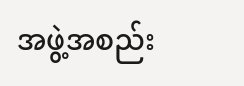အဖွဲ့အစည်း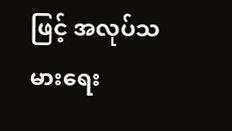ဖြင့် အလုပ်သမားရေး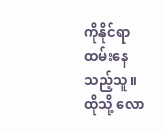ကိုနိုင်ရာထမ်းနေသည့်သူ။ ထိုသို့ လော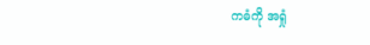ကဓံကို အရှုံ